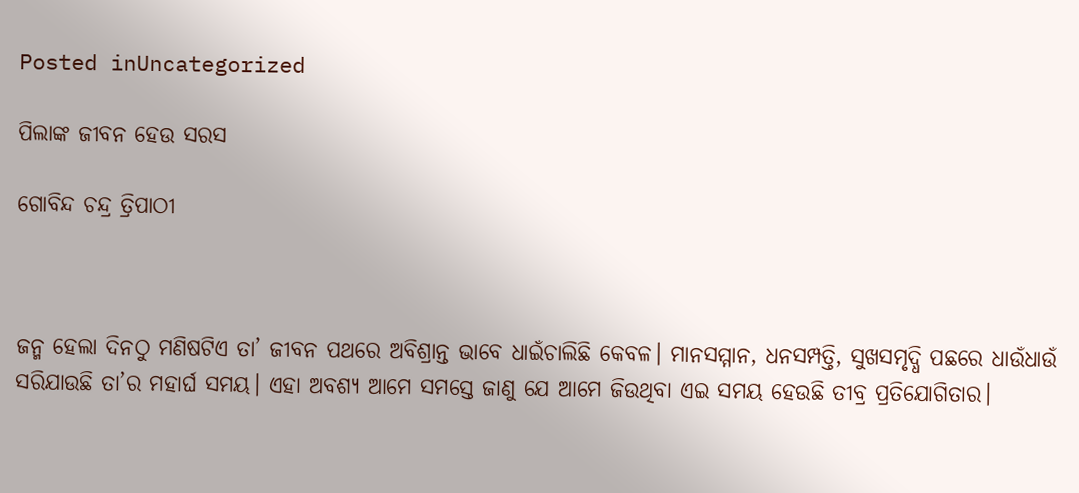Posted inUncategorized

ପିଲାଙ୍କ ଜୀବନ ହେଉ ସରସ

ଗୋବିନ୍ଦ ଚନ୍ଦ୍ର ତ୍ରିପାଠୀ



ଜନ୍ମ ହେଲା ଦିନଠୁ ମଣିଷଟିଏ ତା’ ଜୀବନ ପଥରେ ଅବିଶ୍ରାନ୍ତ ଭାବେ ଧାଇଁଚାଲିଛି କେବଳ। ମାନସମ୍ମାନ, ଧନସମ୍ପତ୍ତି, ସୁଖସମୃଦ୍ଧି ପଛରେ ଧାଉଁଧାଉଁ ସରିଯାଉଛି ତା’ର ମହାର୍ଘ ସମୟ। ଏହା ଅବଶ୍ୟ ଆମେ ସମସ୍ତେ ଜାଣୁ ଯେ ଆମେ ଜିଉଥିବା ଏଇ ସମୟ ହେଉଛି ତୀବ୍ର ପ୍ରତିଯୋଗିତାର।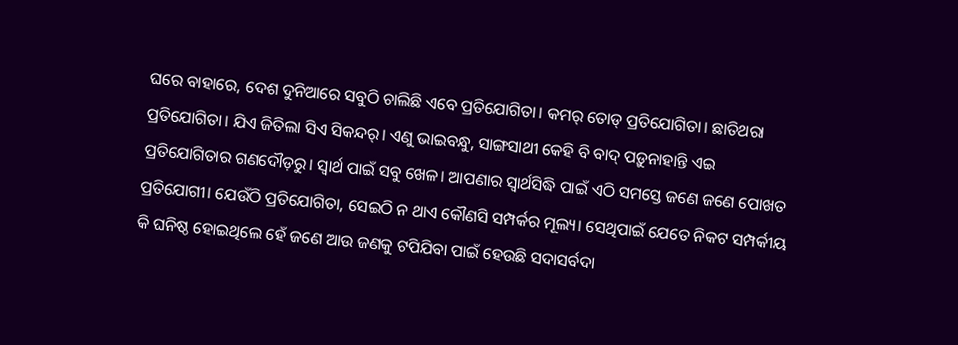ଘରେ ବାହାରେ, ଦେଶ ଦୁନିଆରେ ସବୁଠି ଚାଲିଛି ଏବେ ପ୍ରତିଯୋଗିତା। କମର୍‌ ତୋଡ୍‌ ପ୍ରତିଯୋଗିତା। ଛାତିଥରା ପ୍ରତିଯୋଗିତା। ଯିଏ ଜିତିଲା ସିଏ ସିକନ୍ଦର୍‌। ଏଣୁ ଭାଇବନ୍ଧୁ, ସାଙ୍ଗସାଥୀ କେହି ବି ବାଦ୍‌ ପଡ଼ୁନାହାନ୍ତି ଏଇ ପ୍ରତିଯୋଗିତାର ଗଣଦୌଡ଼ରୁ। ସ୍ବାର୍ଥ ପାଇଁ ସବୁ ଖେଳ। ଆପଣାର ସ୍ବାର୍ଥସିଦ୍ଧି ପାଇଁ ଏଠି ସମସ୍ତେ ଜଣେ ଜଣେ ପୋଖତ ପ୍ରତିଯୋଗୀ। ଯେଉଁଠି ପ୍ରତିଯୋଗିତା, ସେଇଠି ନ ଥାଏ କୌଣସି ସମ୍ପର୍କର ମୂଲ୍ୟ। ସେଥିପାଇଁ ଯେତେ ନିକଟ ସମ୍ପର୍କୀୟ କି ଘନିଷ୍ଠ ହୋଇଥିଲେ ହେଁ ଜଣେ ଆଉ ଜଣକୁ ଟପିଯିବା ପାଇଁ ହେଉଛି ସଦାସର୍ବଦା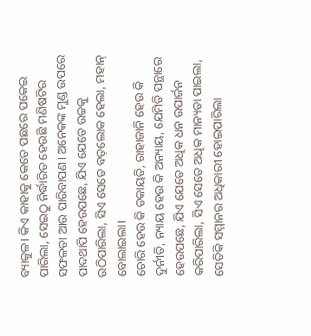ବ୍ୟାକୁଳ। କିଏ କାହାକୁ କେତେ ପଛରେ ପକେଇ ପାରିଲା, ସେଇଠୁ ନିର୍ଦ୍ଧାରିତ ହେଉଛି ମଣିଷଟିର ସଫଳତା ଆଉ ପାରିବାପଣ। ଅନେକଙ୍କ ମୁଣ୍ଡ ଉପରେ ପାଦଥାପି ହେଉପଛେ, ଯିଏ ଯେତେ ଉଚ୍ଚକୁ ଉଠିପାରିଲା, ସିଏ ସେତେ ବଡ଼ଲୋକ ହେଲା, ମହାନ୍‌ ବୋଲାଇଲା।
ଚୋରି ହେଉ କି ଡକାୟତି, ରାହାଜାନି ହେଉ କି ଦୁର୍ନୀତି, ନ୍ୟାୟ ହେଉ କି ଅନ୍ୟାୟ, ଯେମିତି ପନ୍ଥାରେ ହେଉପଛେ, ଯିଏ ଯେତେ ଅଧିକ ଧନ ଉପାର୍ଜନ କରିପାରିଲା, ସିଏ ସେତେ ଅଧିକ ମାନ୍ୟତା ପାଇଲା, ସେତିକି ସମ୍ମାନର ଅଧିକାରୀ ହୋଇପାରିଲା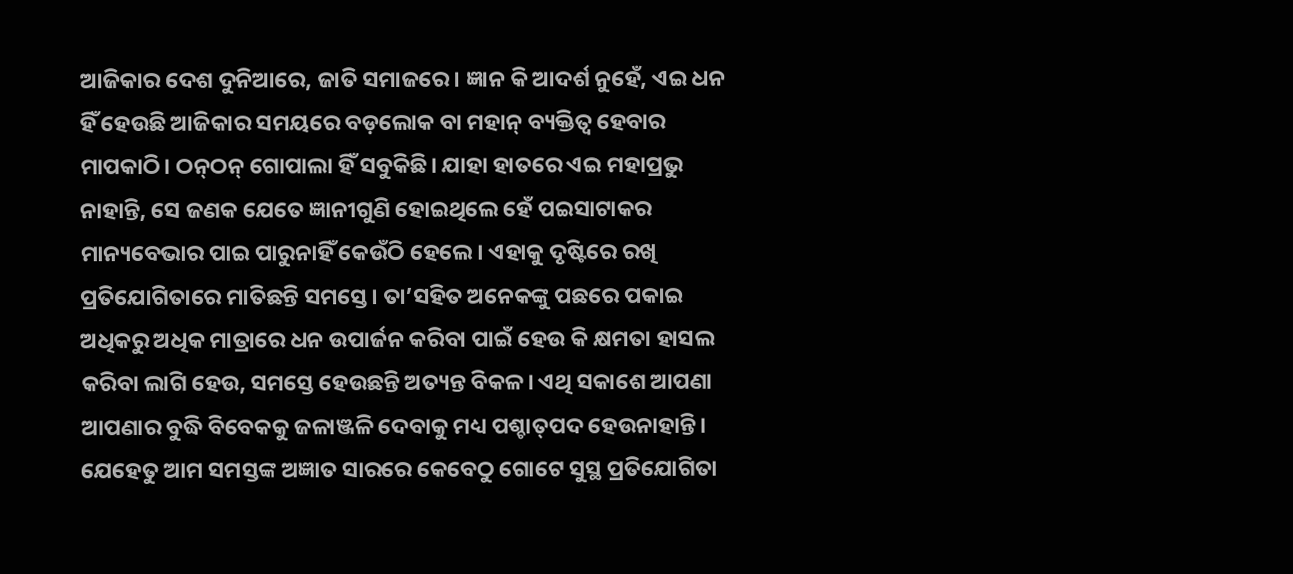ଆଜିକାର ଦେଶ ଦୁନିଆରେ, ଜାତି ସମାଜରେ। ଜ୍ଞାନ କି ଆଦର୍ଶ ନୁହେଁ, ଏଇ ଧନ ହିଁ ହେଉଛି ଆଜିକାର ସମୟରେ ବଡ଼ଲୋକ ବା ମହାନ୍‌ ବ୍ୟକ୍ତିତ୍ୱ ହେବାର ମାପକାଠି। ଠନ୍‌ଠନ୍‌ ଗୋପାଲା ହିଁ ସବୁକିଛି। ଯାହା ହାତରେ ଏଇ ମହାପ୍ରଭୁ ନାହାନ୍ତି, ସେ ଜଣକ ଯେତେ ଜ୍ଞାନୀଗୁଣି ହୋଇଥିଲେ ହେଁ ପଇସାଟାକର ମାନ୍ୟବେଭାର ପାଇ ପାରୁନାହିଁ କେଉଁଠି ହେଲେ। ଏହାକୁ ଦୃଷ୍ଟିରେ ରଖି ପ୍ରତିଯୋଗିତାରେ ମାତିଛନ୍ତି ସମସ୍ତେ। ତା’ସହିତ ଅନେକଙ୍କୁ ପଛରେ ପକାଇ ଅଧିକରୁ ଅଧିକ ମାତ୍ରାରେ ଧନ ଉପାର୍ଜନ କରିବା ପାଇଁ ହେଉ କି କ୍ଷମତା ହାସଲ କରିବା ଲାଗି ହେଉ, ସମସ୍ତେ ହେଉଛନ୍ତି ଅତ୍ୟନ୍ତ ବିକଳ। ଏଥି ସକାଶେ ଆପଣା ଆପଣାର ବୁଦ୍ଧି ବିବେକକୁ ଜଳାଞ୍ଜଳି ଦେବାକୁ ମଧ୍ୟ ପଶ୍ଚାତ୍‌ପଦ ହେଉନାହାନ୍ତି। ଯେହେତୁ ଆମ ସମସ୍ତଙ୍କ ଅଜ୍ଞାତ ସାରରେ କେବେଠୁ ଗୋଟେ ସୁସ୍ଥ ପ୍ରତିଯୋଗିତା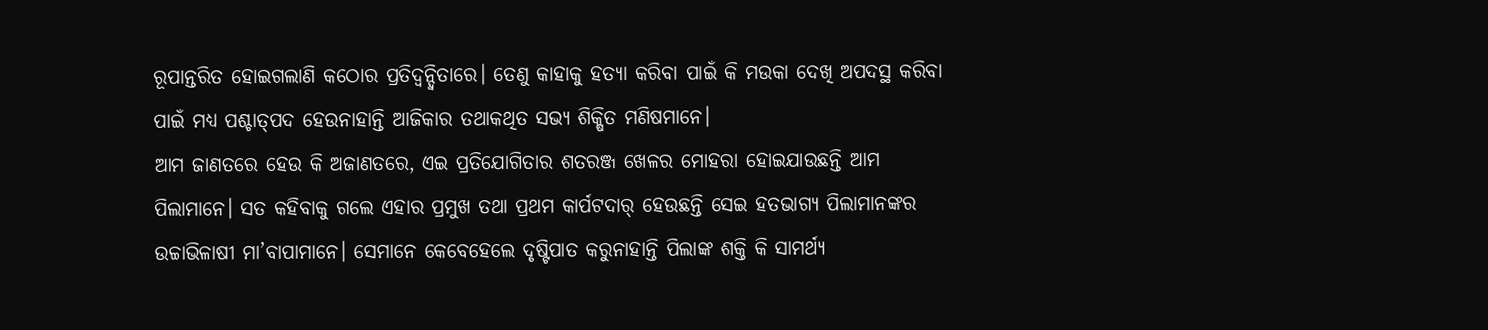ରୂପାନ୍ତରିତ ହୋଇଗଲାଣି କଠୋର ପ୍ରତିଦ୍ୱନ୍ଦ୍ୱିତାରେ। ତେଣୁ କାହାକୁ ହତ୍ୟା କରିବା ପାଇଁ କି ମଉକା ଦେଖି ଅପଦସ୍ଥ କରିବା ପାଇଁ ମଧ୍ୟ ପଶ୍ଚାତ୍‌ପଦ ହେଉନାହାନ୍ତି ଆଜିକାର ତଥାକଥିତ ସଭ୍ୟ ଶିକ୍ଷିତ ମଣିଷମାନେ।
ଆମ ଜାଣତରେ ହେଉ କି ଅଜାଣତରେ, ଏଇ ପ୍ରତିଯୋଗିତାର ଶତରଞ୍ଜ ଖେଳର ମୋହରା ହୋଇଯାଉଛନ୍ତି ଆମ ପିଲାମାନେ। ସତ କହିବାକୁ ଗଲେ ଏହାର ପ୍ରମୁଖ ତଥା ପ୍ରଥମ କାର୍ପଟଦାର୍‌ ହେଉଛନ୍ତି ସେଇ ହତଭାଗ୍ୟ ପିଲାମାନଙ୍କର ଉଚ୍ଚାଭିଳାଷୀ ମା’ବାପାମାନେ। ସେମାନେ କେବେହେଲେ ଦୃଷ୍ଟିପାତ କରୁନାହାନ୍ତି ପିଲାଙ୍କ ଶକ୍ତି କି ସାମର୍ଥ୍ୟ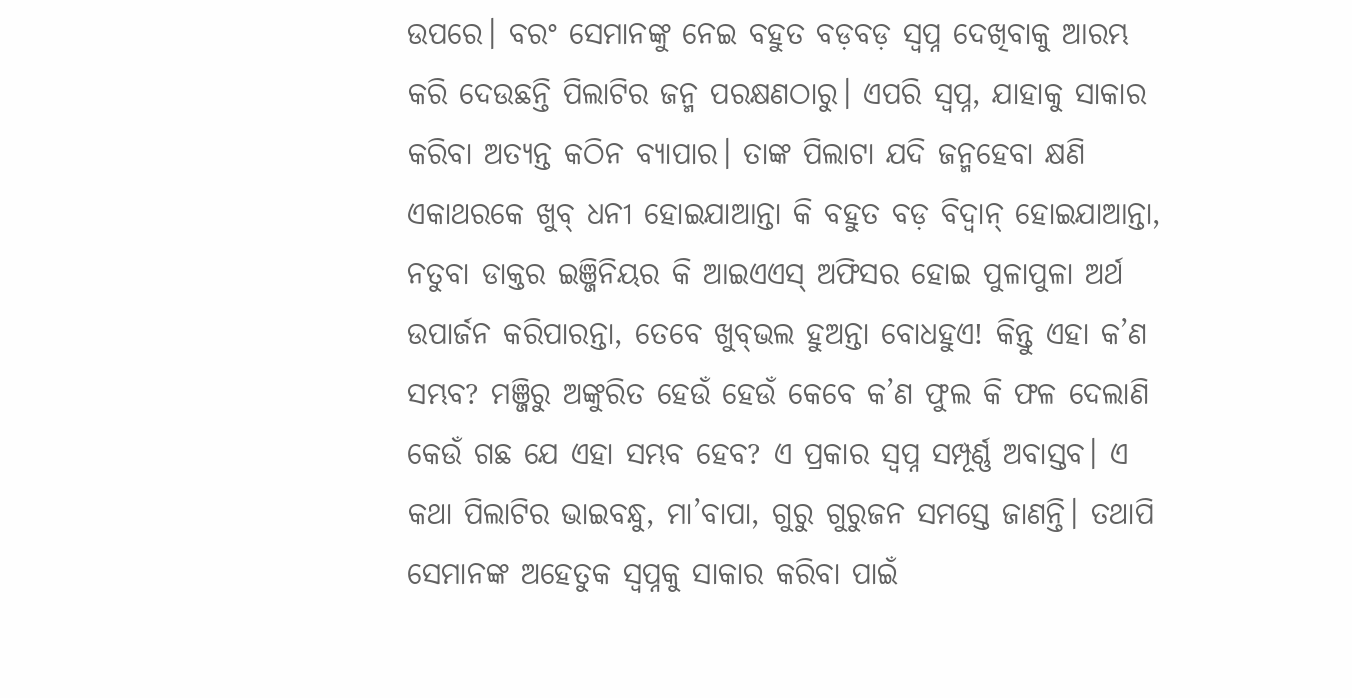ଉପରେ। ବରଂ ସେମାନଙ୍କୁ ନେଇ ବହୁତ ବଡ଼ବଡ଼ ସ୍ବପ୍ନ ଦେଖିବାକୁ ଆରମ୍ଭ କରି ଦେଉଛନ୍ତି ପିଲାଟିର ଜନ୍ମ ପରକ୍ଷଣଠାରୁ। ଏପରି ସ୍ବପ୍ନ, ଯାହାକୁ ସାକାର କରିବା ଅତ୍ୟନ୍ତ କଠିନ ବ୍ୟାପାର। ତାଙ୍କ ପିଲାଟା ଯଦି ଜନ୍ମହେବା କ୍ଷଣି ଏକାଥରକେ ଖୁବ୍‌ ଧନୀ ହୋଇଯାଆନ୍ତା କି ବହୁତ ବଡ଼ ବିଦ୍ୱାନ୍‌ ହୋଇଯାଆନ୍ତା, ନତୁବା ଡାକ୍ତର ଇଞ୍ଜିନିୟର କି ଆଇଏଏସ୍‌ ଅଫିସର ହୋଇ ପୁଳାପୁଳା ଅର୍ଥ ଉପାର୍ଜନ କରିପାରନ୍ତା, ତେବେ ଖୁବ୍‌ଭଲ ହୁଅନ୍ତା ବୋଧହୁଏ! କିନ୍ତୁ ଏହା କ’ଣ ସମ୍ଭବ? ମଞ୍ଜିରୁ ଅଙ୍କୁରିତ ହେଉଁ ହେଉଁ କେବେ କ’ଣ ଫୁଲ କି ଫଳ ଦେଲାଣି କେଉଁ ଗଛ ଯେ ଏହା ସମ୍ଭବ ହେବ? ଏ ପ୍ରକାର ସ୍ବପ୍ନ ସମ୍ପୂର୍ଣ୍ଣ ଅବାସ୍ତବ। ଏ କଥା ପିଲାଟିର ଭାଇବନ୍ଧୁ, ମା’ବାପା, ଗୁରୁ ଗୁରୁଜନ ସମସ୍ତେ ଜାଣନ୍ତି। ତଥାପି ସେମାନଙ୍କ ଅହେତୁକ ସ୍ବପ୍ନକୁ ସାକାର କରିବା ପାଇଁ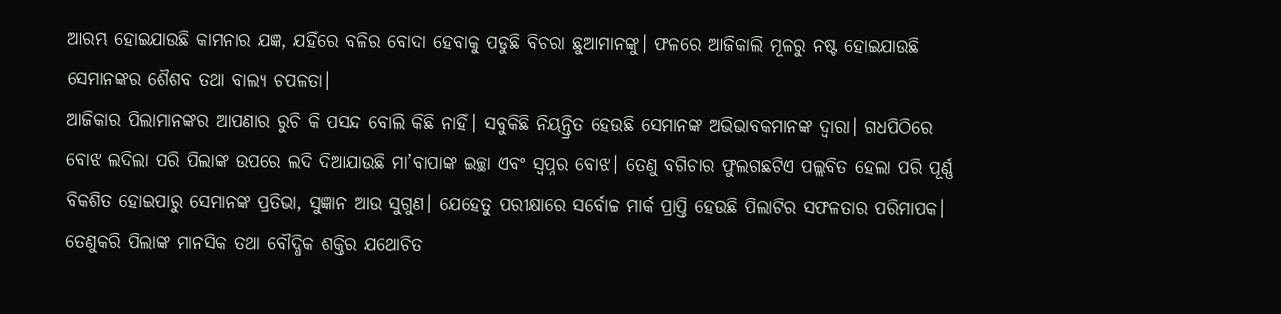ଆରମ୍ଭ ହୋଇଯାଉଛି କାମନାର ଯଜ୍ଞ, ଯହିଁରେ ବଳିର ବୋଦା ହେବାକୁ ପଡୁଛି ବିଚରା ଛୁଆମାନଙ୍କୁ। ଫଳରେ ଆଜିକାଲି ମୂଳରୁ ନଷ୍ଟ ହୋଇଯାଉଛି ସେମାନଙ୍କର ଶୈଶବ ତଥା ବାଲ୍ୟ ଚପଳତା।
ଆଜିକାର ପିଲାମାନଙ୍କର ଆପଣାର ରୁଚି କି ପସନ୍ଦ ବୋଲି କିଛି ନାହିଁ। ସବୁକିଛି ନିୟନ୍ତ୍ରିତ ହେଉଛି ସେମାନଙ୍କ ଅଭିଭାବକମାନଙ୍କ ଦ୍ୱାରା। ଗଧପିଠିରେ ବୋଝ ଲଦିଲା ପରି ପିଲାଙ୍କ ଉପରେ ଲଦି ଦିଆଯାଉଛି ମା’ବାପାଙ୍କ ଇଚ୍ଛା ଏବଂ ସ୍ବପ୍ନର ବୋଝ। ତେଣୁ ବଗିଚାର ଫୁଲଗଛଟିଏ ପଲ୍ଲବିତ ହେଲା ପରି ପୂର୍ଣ୍ଣ ବିକଶିତ ହୋଇପାରୁ ସେମାନଙ୍କ ପ୍ରତିଭା, ସୁଜ୍ଞାନ ଆଉ ସୁଗୁଣ। ଯେହେତୁ ପରୀକ୍ଷାରେ ସର୍ବୋଚ୍ଚ ମାର୍କ ପ୍ରାପ୍ତି ହେଉଛି ପିଲାଟିର ସଫଳତାର ପରିମାପକ। ତେଣୁକରି ପିଲାଙ୍କ ମାନସିକ ତଥା ବୌଦ୍ଧିକ ଶକ୍ତିର ଯଥୋଚିତ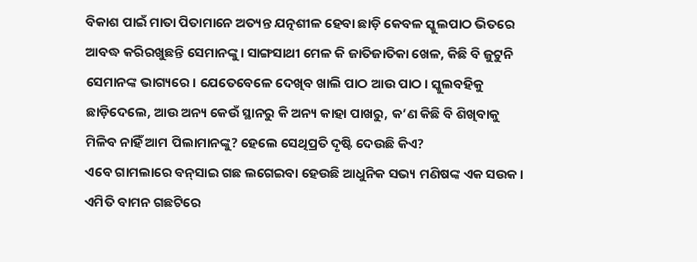ବିକାଶ ପାଇଁ ମାତା ପିତାମାନେ ଅତ୍ୟନ୍ତ ଯତ୍ନଶୀଳ ହେବା ଛାଡ଼ି କେବଳ ସ୍କୁଲପାଠ ଭିତରେ ଆବଦ୍ଧ କରିରଖୁଛନ୍ତି ସେମାନଙ୍କୁ। ସାଙ୍ଗସାଥୀ ମେଳ କି ଜାତିଜାତିକା ଖେଳ, କିଛି ବି ଜୁଟୁନି ସେମାନଙ୍କ ଭାଗ୍ୟରେ। ଯେତେବେଳେ ଦେଖିବ ଖାଲି ପାଠ ଆଉ ପାଠ। ସ୍କୁଲବହିକୁ ଛାଡ଼ିଦେଲେ, ଆଉ ଅନ୍ୟ କେଉଁ ସ୍ଥାନରୁ କି ଅନ୍ୟ କାହା ପାଖରୁ, କ’ଣ କିଛି ବି ଶିଖିବାକୁ ମିଳିବ ନାହିଁ ଆମ ପିଲାମାନଙ୍କୁ? ହେଲେ ସେଥିପ୍ରତି ଦୃଷ୍ଟି ଦେଉଛି କିଏ?
ଏବେ ଗାମଲାରେ ବନ୍‌ସାଇ ଗଛ ଲଗେଇବା ହେଉଛି ଆଧୁନିକ ସଭ୍ୟ ମଣିଷଙ୍କ ଏକ ସଉକ। ଏମିତି ବାମନ ଗଛଟିରେ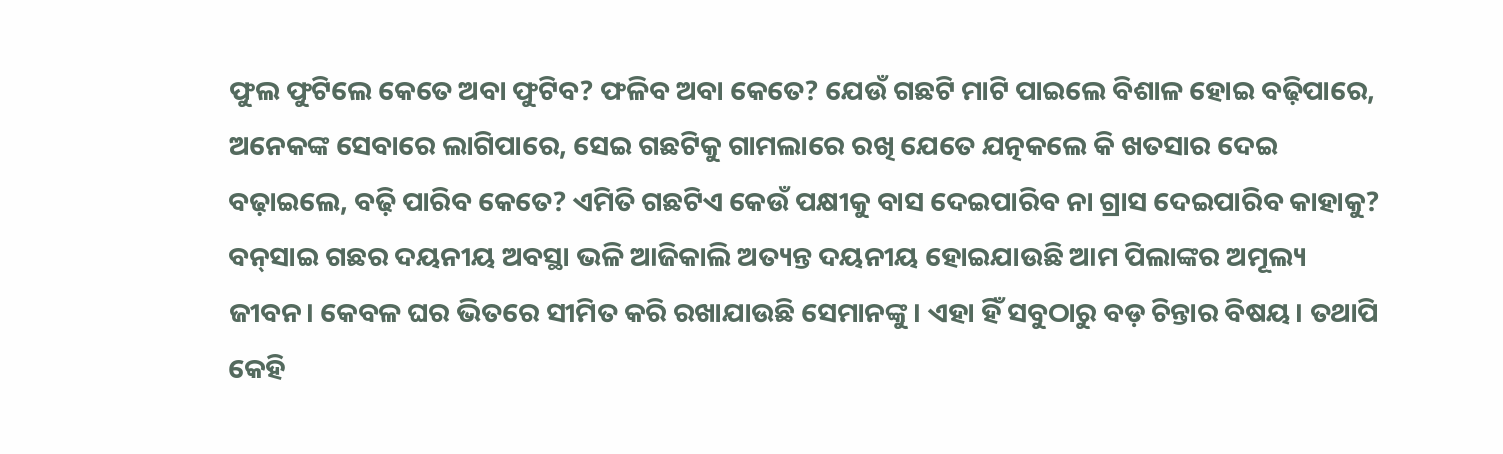ଫୁଲ ଫୁଟିଲେ କେତେ ଅବା ଫୁଟିବ? ଫଳିବ ଅବା କେତେ? ଯେଉଁ ଗଛଟି ମାଟି ପାଇଲେ ବିଶାଳ ହୋଇ ବଢ଼ିପାରେ, ଅନେକଙ୍କ ସେବାରେ ଲାଗିପାରେ, ସେଇ ଗଛଟିକୁ ଗାମଲାରେ ରଖି ଯେତେ ଯତ୍ନକଲେ କି ଖତସାର ଦେଇ ବଢ଼ାଇଲେ, ବଢ଼ି ପାରିବ କେତେ? ଏମିତି ଗଛଟିଏ କେଉଁ ପକ୍ଷୀକୁ ବାସ ଦେଇପାରିବ ନା ଗ୍ରାସ ଦେଇପାରିବ କାହାକୁ? ବନ୍‌ସାଇ ଗଛର ଦୟନୀୟ ଅବସ୍ଥା ଭଳି ଆଜିକାଲି ଅତ୍ୟନ୍ତ ଦୟନୀୟ ହୋଇଯାଉଛି ଆମ ପିଲାଙ୍କର ଅମୂଲ୍ୟ ଜୀବନ। କେବଳ ଘର ଭିତରେ ସୀମିତ କରି ରଖାଯାଉଛି ସେମାନଙ୍କୁ। ଏହା ହିଁ ସବୁଠାରୁ ବଡ଼ ଚିନ୍ତାର ବିଷୟ। ତଥାପି କେହି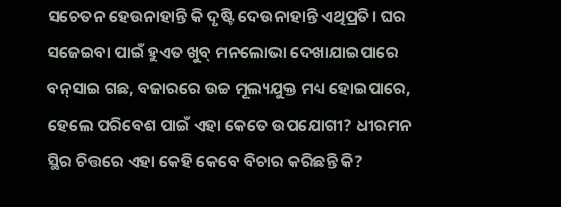ସଚେତନ ହେଉନାହାନ୍ତି କି ଦୃଷ୍ଟି ଦେଉନାହାନ୍ତି ଏଥିପ୍ରତି। ଘର ସଜେଇବା ପାଇଁ ହୁଏତ ଖୁବ୍‌ ମନଲୋଭା ଦେଖାଯାଇପାରେ ବନ୍‌ସାଇ ଗଛ, ବଜାରରେ ଉଚ୍ଚ ମୂଲ୍ୟଯୁକ୍ତ ମଧ୍ୟ ହୋଇପାରେ, ହେଲେ ପରିବେଶ ପାଇଁ ଏହା କେତେ ଉପଯୋଗୀ? ଧୀରମନ ସ୍ଥିର ଚିତ୍ତରେ ଏହା କେହି କେବେ ବିଚାର କରିଛନ୍ତି କି?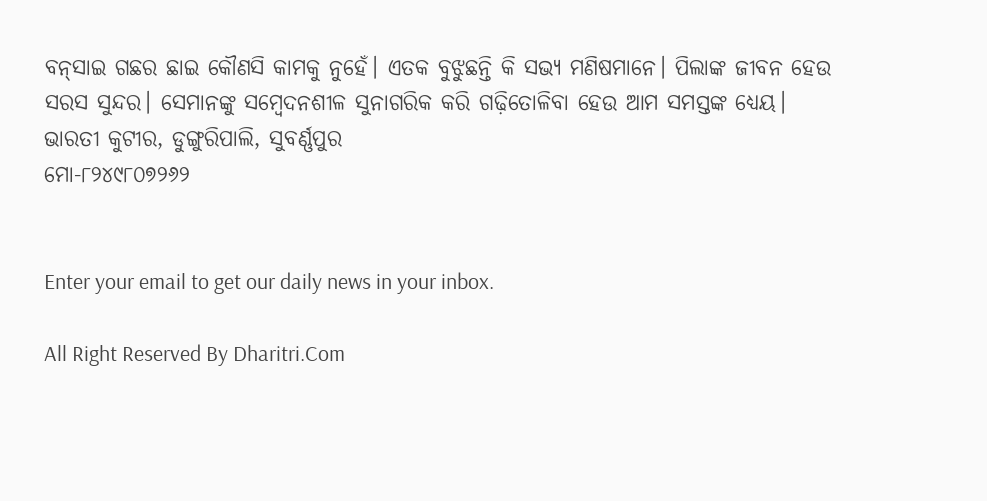ବନ୍‌ସାଇ ଗଛର ଛାଇ କୌଣସି କାମକୁ ନୁହେଁ। ଏତକ ବୁଝୁଛନ୍ତି କି ସଭ୍ୟ ମଣିଷମାନେ। ପିଲାଙ୍କ ଜୀବନ ହେଉ ସରସ ସୁନ୍ଦର। ସେମାନଙ୍କୁ ସମ୍ବେଦନଶୀଳ ସୁନାଗରିକ କରି ଗଢ଼ିତୋଳିବା ହେଉ ଆମ ସମସ୍ତଙ୍କ ଧ୍ୟେୟ।
ଭାରତୀ କୁଟୀର, ଡୁଙ୍ଗୁରିପାଲି, ସୁବର୍ଣ୍ଣପୁର
ମୋ-୮୨୪୯୮୦୭୨୬୨


Enter your email to get our daily news in your inbox.

All Right Reserved By Dharitri.Com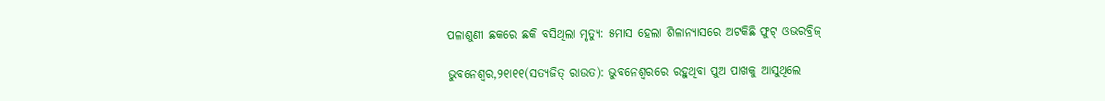ପଳାଶୁଣୀ ଛକରେ ଛକି ବସିଥିଲା ମୃତ୍ୟୁ: ୫ମାସ ହେଲା ଶିଳାନ୍ୟାସରେ ଅଟକିଛି ଫୁଟ୍‌ ଓଭରବ୍ରିଜ୍‌

ଭୁବନେଶ୍ୱର,୨୧ା୧୧(ସତ୍ୟଜିତ୍‌ ରାଉତ): ଭୁବନେଶ୍ୱରରେ ରହୁଥିବା ପୁଅ ପାଖକୁ ଆସୁଥିଲେ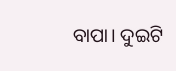ବାପା। ଦୁଇଟି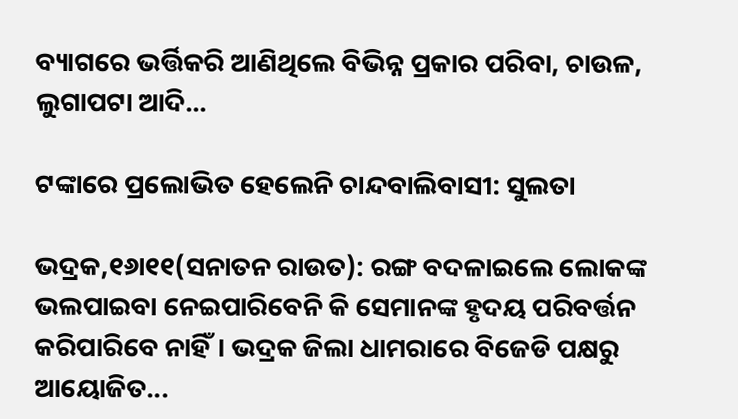ବ୍ୟାଗରେ ଭର୍ତ୍ତିକରି ଆଣିଥିଲେ ବିଭିନ୍ନ ପ୍ରକାର ପରିବା, ଚାଉଳ, ଲୁଗାପଟା ଆଦି...

ଟଙ୍କାରେ ପ୍ରଲୋଭିତ ହେଲେନି ଚାନ୍ଦବାଲିବାସୀ: ସୁଲତା

ଭଦ୍ରକ,୧୬ା୧୧(ସନାତନ ରାଉତ): ରଙ୍ଗ ବଦଳାଇଲେ ଲୋକଙ୍କ ଭଲପାଇବା ନେଇପାରିବେନି କି ସେମାନଙ୍କ ହୃଦୟ ପରିବର୍ତ୍ତନ କରିପାରିବେ ନାହିଁ। ଭଦ୍ରକ ଜିଲା ଧାମରାରେ ବିଜେଡି ପକ୍ଷରୁ ଆୟୋଜିତ...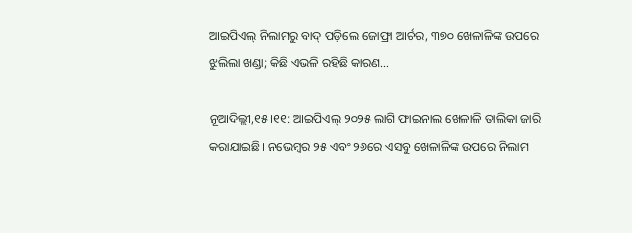ଆଇପିଏଲ୍‌ ନିଲାମରୁ ବାଦ୍‌ ପଡ଼ିଲେ ଜୋଫ୍ରା ଆର୍ଚର, ୩୭୦ ଖେଳାଳିଙ୍କ ଉପରେ ଝୁଲିଲା ଖଣ୍ଡା; କିଛି ଏଭଳି ରହିଛି କାରଣ…

ନୂଆଦିଲ୍ଲୀ,୧୫।୧୧: ଆଇପିଏଲ୍‌ ୨୦୨୫ ଲାଗି ଫାଇନାଲ ଖେଳାଳି ତାଲିକା ଜାରି କରାଯାଇଛି। ନଭେମ୍ବର ୨୫ ଏବଂ ୨୬ରେ ଏସବୁ ଖେଳାଳିଙ୍କ ଉପରେ ନିଲାମ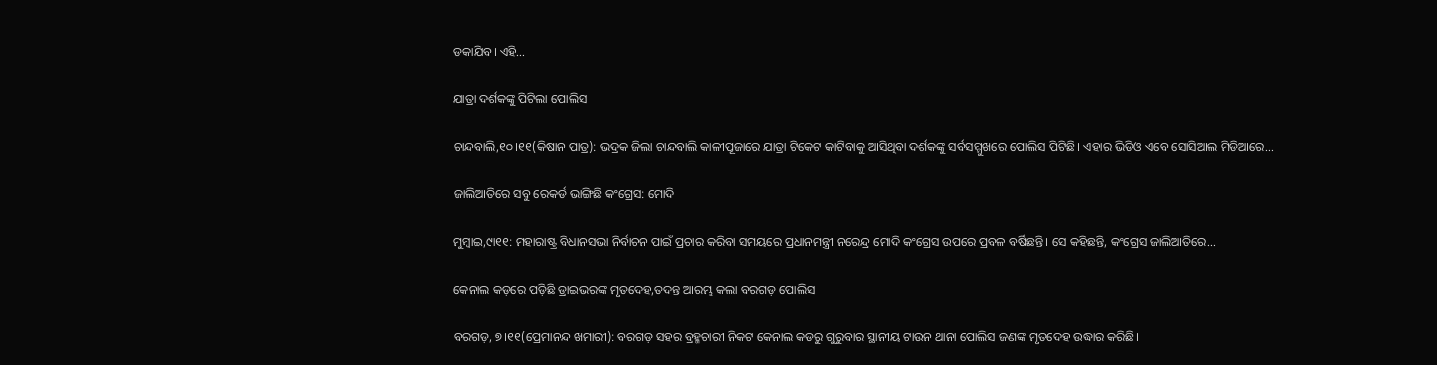ଡକାଯିବ। ଏହି...

ଯାତ୍ରା ଦର୍ଶକଙ୍କୁ ପିଟିଲା ପୋଲିସ

ଚାନ୍ଦବାଲି,୧୦।୧୧(କିଷାନ ପାତ୍ର): ଭଦ୍ରକ ଜିଲା ଚାନ୍ଦବାଲି କାଳୀପୂଜାରେ ଯାତ୍ରା ଟିକେଟ କାଟିବାକୁ ଆସିଥିବା ଦର୍ଶକଙ୍କୁ ସର୍ବସମ୍ମୁଖରେ ପୋଲିସ ପିଟିଛି। ଏହାର ଭିଡିଓ ଏବେ ସୋସିଆଲ ମିଡିଆରେ...

ଜାଲିଆତିରେ ସବୁ ରେକର୍ଡ ଭାଙ୍ଗିଛି କଂଗ୍ରେସ: ମୋଦି

ମୁମ୍ବାଇ,୯ା୧୧: ମହାରାଷ୍ଟ୍ର ବିଧାନସଭା ନିର୍ବାଚନ ପାଇଁ ପ୍ରଚାର କରିବା ସମୟରେ ପ୍ରଧାନମନ୍ତ୍ରୀ ନରେନ୍ଦ୍ର ମୋଦି କଂଗ୍ରେସ ଉପରେ ପ୍ରବଳ ବର୍ଷିଛନ୍ତି। ସେ କହିଛନ୍ତି, କଂଗ୍ରେସ ଜାଲିଆତିରେ...

କେନାଲ କଡ଼ରେ ପଡ଼ିଛି ଡ୍ରାଇଭରଙ୍କ ମୃତଦେହ,ତଦନ୍ତ ଆରମ୍ଭ କଲା ବରଗଡ଼ ପୋଲିସ

ବରଗଡ଼, ୭।୧୧(ପ୍ରେମାନନ୍ଦ ଖମାରୀ): ବରଗଡ଼ ସହର ବ୍ରହ୍ମଚାରୀ ନିକଟ କେନାଲ କଡରୁ ଗୁରୁବାର ସ୍ଥାନୀୟ ଟାଉନ ଥାନା ପୋଲିସ ଜଣଙ୍କ ମୃତଦେହ ଉଦ୍ଧାର କରିଛି।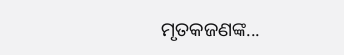ମୃତକଜଣଙ୍କ...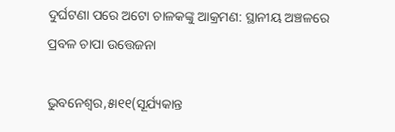ଦୁର୍ଘଟଣା ପରେ ଅଟୋ ଚାଳକଙ୍କୁ ଆକ୍ରମଣ: ସ୍ଥାନୀୟ ଅଞ୍ଚଳରେ ପ୍ରବଳ ଚାପା ଉତ୍ତେଜନା

ଭୁବନେଶ୍ୱର,୫ା୧୧(ସୂର୍ଯ୍ୟକାନ୍ତ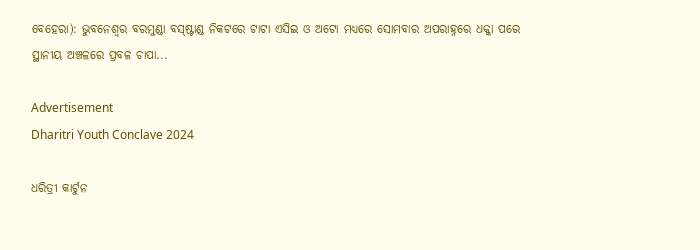ବେହେରା): ଭୁବନେଶ୍ୱର ବରମୁଣ୍ଡା ବସ୍‌ଷ୍ଟାଣ୍ଡ ନିକଟରେ ଟାଟା ଏସିଇ ଓ ଅଟୋ ମଧ୍ୟରେ ସୋମବାର ଅପରାହ୍ନରେ ଧକ୍କା ପରେ ସ୍ଥାନୀୟ ଅଞ୍ଚଳରେ ପ୍ରବଳ ଚାପା...

Advertisement
Dharitri Youth Conclave 2024

ଧରିତ୍ରୀ କାର୍ଟୁନ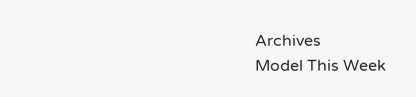Archives
Model This Week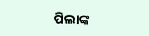ପିଲାଙ୍କ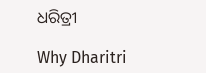ଧରିତ୍ରୀ

Why Dharitri